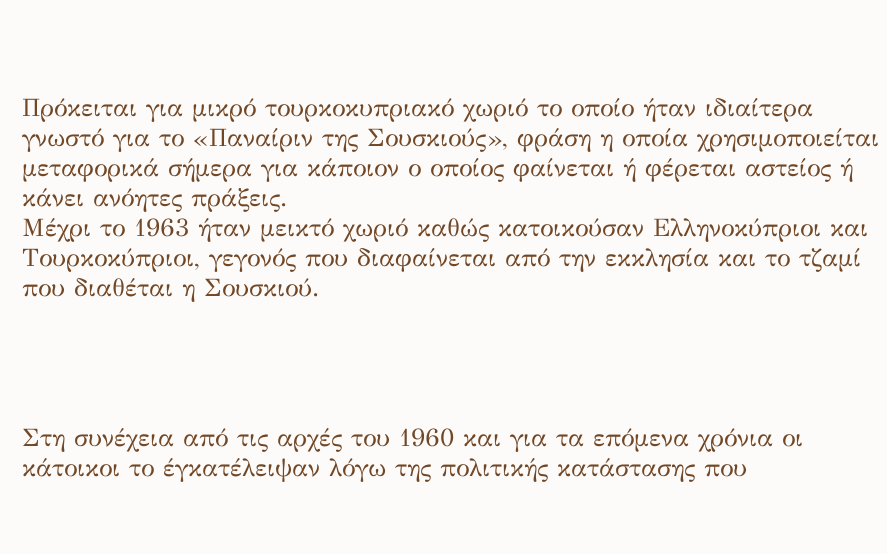Πρόκειται για μικρό τουρκοκυπριακό χωριό το οποίο ήταν ιδιαίτερα γνωστό για το «Παναίριν της Σουσκιούς», φράση η οποία χρησιμοποιείται μεταφορικά σήμερα για κάποιον ο οποίος φαίνεται ή φέρεται αστείος ή κάνει ανόητες πράξεις.
Μέχρι το 1963 ήταν μεικτό χωριό καθώς κατοικούσαν Ελληνοκύπριοι και Τουρκοκύπριοι, γεγονός που διαφαίνεται από την εκκλησία και το τζαμί που διαθέται η Σουσκιού.




Στη συνέχεια από τις αρχές του 1960 και για τα επόμενα χρόνια οι κάτοικοι το έγκατέλειψαν λόγω της πολιτικής κατάστασης που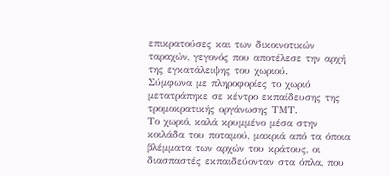επικρατούσες και των δικοινοτικών ταραχών, γεγονός που αποτέλεσε την αρχή της εγκατάλειψης του χωριού.
Σύμφωνα με πληροφορίες το χωριό μετατράπηκε σε κέντρο εκπαίδευσης της τρομοκρατικής οργάνωσης TMΤ.
Το χωριό, καλά κρυμμένο μέσα στην κοιλάδα του ποταμού, μακριά από τα όποια βλέμματα των αρχών του κράτους, οι διασπαστές εκπαιδεύονταν στα όπλα, που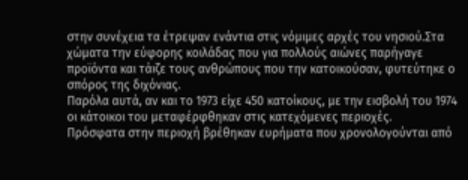στην συνέχεια τα έτρεψαν ενάντια στις νόμιμες αρχές του νησιού.Στα χώματα την εύφορης κοιλάδας που για πολλούς αιώνες παρήγαγε προϊόντα και τάιζε τους ανθρώπους που την κατοικούσαν, φυτεύτηκε ο σπόρος της διχόνιας.
Παρόλα αυτά, αν και το 1973 είχε 450 κατοίκους, με την εισβολή του 1974 οι κάτοικοι του μεταφέρφθηκαν στις κατεχόμενες περιοχές.
Πρόσφατα στην περιοχή βρέθηκαν ευρήματα που χρονολογούνται από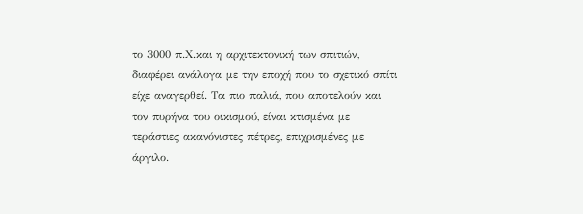το 3000 π.Χ.και η αρχιτεκτονική των σπιτιών, διαφέρει ανάλογα με την εποχή που το σχετικό σπίτι είχε αναγερθεί. Τα πιο παλιά, που αποτελούν και τον πυρήνα του οικισμού, είναι κτισμένα με τεράστιες ακανόνιστες πέτρες, επιχρισμένες με άργιλο.